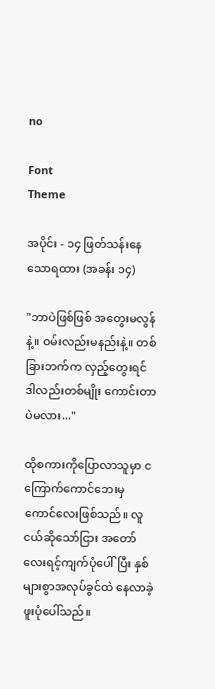no

Font
Theme

အပိုင်း - ၁၄ ဖြတ်သန်းနေသောရထား (အခန်း ၁၄)

"ဘာပဲဖြစ်ဖြစ် အတွေးမလွန်နဲ့။ ဝမ်းလည်းမနည်းနဲ့။ တစ်ခြားဘက်က လှည့်တွေးရင် ဒါလည်းတစ်မျိုး ကောင်းတာပဲမလား..."

ထိုစကားကိုပြောလာသူမှာ ငကြောက်ကောင်ဘေးမှ ကောင်လေးဖြစ်သည်။ လူငယ်ဆိုသော်ငြား အတော်လေးရင့်ကျက်ပုံပေါ်ပြီး နှစ်များစွာအလုပ်ခွင်ထဲ နေလာခဲ့ဖူးပုံပေါ်သည်။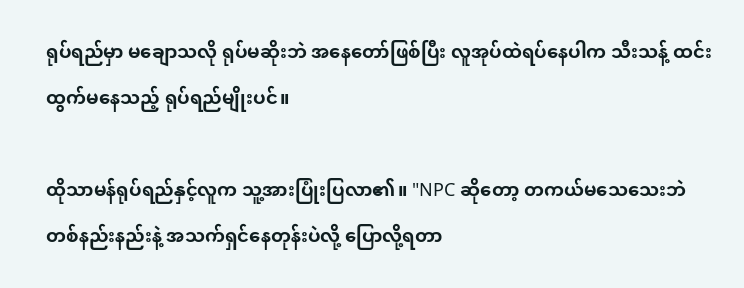ရုပ်ရည်မှာ မချောသလို ရုပ်မဆိုးဘဲ အနေတော်ဖြစ်ပြီး လူအုပ်ထဲရပ်နေပါက သီးသန့် ထင်းထွက်မနေသည့် ရုပ်ရည်မျိုးပင်။

ထိုသာမန်ရုပ်ရည်နှင့်လူက သူ့အားပြုံးပြလာ၏။ "NPC ဆိုတော့ တကယ်မသေသေးဘဲ တစ်နည်းနည်းနဲ့ အသက်ရှင်နေတုန်းပဲလို့ ပြောလို့ရတာ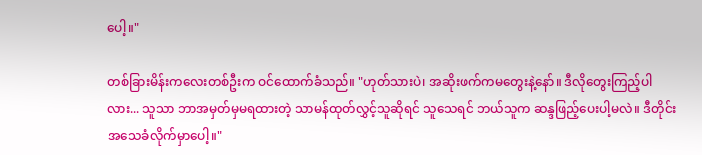ပေါ့။"

တစ်ခြားမိန်းကလေးတစ်ဦးက ဝင်ထောက်ခံသည်။ "ဟုတ်သားပဲ၊ အဆိုးဖက်ကမတွေးနဲ့နော်။ ဒီလိုတွေးကြည့်ပါလား... သူသာ ဘာအမှတ်မှမရထားတဲ့ သာမန်ထုတ်လွှင့်သူဆိုရင် သူသေရင် ဘယ်သူက ဆန္ဒဖြည့်ပေးပါ့မလဲ။ ဒီတိုင်းအသေခံလိုက်မှာပေါ့။"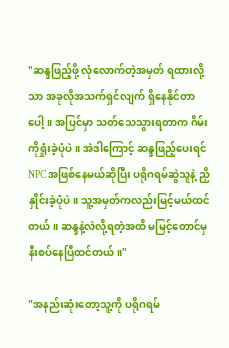"ဆန္ဒဖြည့်ဖို့ လုံလောက်တဲ့အမှတ် ရထားလို့သာ အခုလိုအသက်ရှင်လျက် ရှိနေနိုင်တာပေါ့။ အပြင်မှာ သတ်သေသွားရတာက ဂိမ်းကိုရှုံးခဲ့ပုံပဲ။ အဲဒါကြောင့် ဆန္ဒဖြည့်ပေးရင် NPC အဖြစ်နေမယ်ဆိုပြီး ပရိုဂရမ်ဆွဲသူနဲ့ ညှိနှိုင်းခဲ့ပုံပဲ။ သူ့အမှတ်ကလည်းမြင့်မယ်ထင်တယ်။ ဆန္ဒနဲ့လဲလို့ရတဲ့အထိ မမြင့်တောင်မှ နီးစပ်နေပြီထင်တယ်။"

"အနည်းဆုံးတော့သူ့ကို ပရိုဂရမ်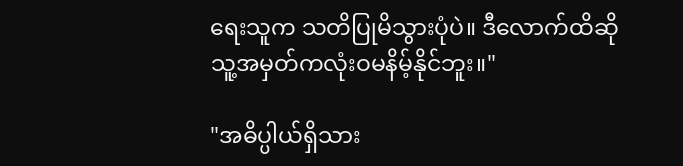ရေးသူက သတိပြုမိသွားပုံပဲ။ ဒီလောက်ထိဆို သူ့အမှတ်ကလုံးဝမနိမ့်နိုင်ဘူး။"

"အဓိပ္ပါယ်ရှိသား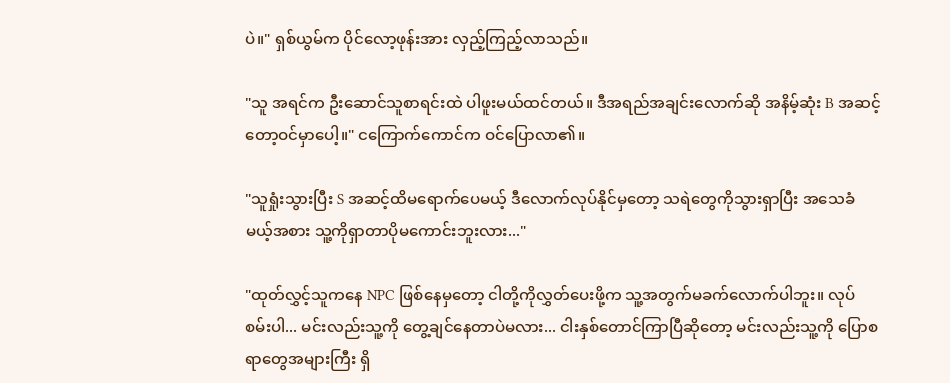ပဲ။" ရှစ်ယွမ်က ပိုင်လော့ဖုန်းအား လှည့်ကြည့်လာသည်။

"သူ အရင်က ဦးဆောင်သူစာရင်းထဲ ပါဖူးမယ်ထင်တယ်။ ဒီအရည်အချင်းလောက်ဆို အနိမ့်ဆုံး B အဆင့်တော့ဝင်မှာပေါ့။" ငကြောက်ကောင်က ဝင်ပြောလာ၏။

"သူရှုံးသွားပြီး S အဆင့်ထိမရောက်ပေမယ့် ဒီလောက်လုပ်နိုင်မှတော့ သရဲတွေကိုသွားရှာပြီး အသေခံမယ့်အစား သူ့ကိုရှာတာပိုမကောင်းဘူးလား..."

"ထုတ်လွှင့်သူကနေ NPC ဖြစ်နေမှတော့ ငါတို့ကိုလွှတ်ပေးဖို့က သူ့အတွက်မခက်လောက်ပါဘူး။ လုပ်စမ်းပါ... မင်းလည်းသူ့ကို တွေ့ချင်နေတာပဲမလား... ငါးနှစ်တောင်ကြာပြီဆိုတော့ မင်းလည်းသူ့ကို ပြောစရာတွေအများကြီး ရှိ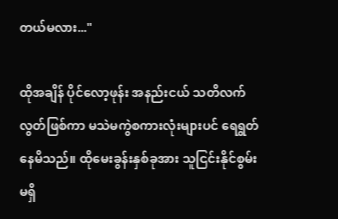တယ်မလား..."

ထိုအချိန် ပိုင်လော့ဖုန်း အနည်းငယ် သတိလက်လွတ်ဖြစ်ကာ မသဲမကွဲစကားလုံးများပင် ရေရွတ်နေမိသည်။ ထိုမေးခွန်းနှစ်ခုအား သူငြင်းနိုင်စွမ်းမရှိ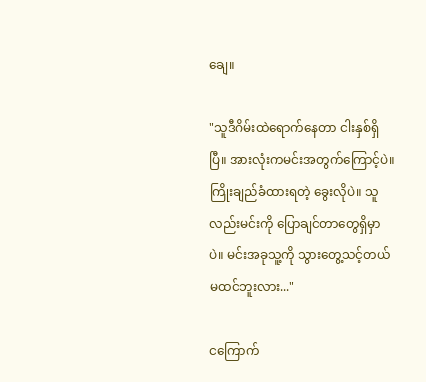ချေ။

"သူဒီဂိမ်းထဲရောက်နေတာ ငါးနှစ်ရှိပြီ။ အားလုံးကမင်းအတွက်ကြောင့်ပဲ။ ကြိုးချည်ခံထားရတဲ့ ခွေးလိုပဲ။ သူလည်းမင်းကို ပြောချင်တာတွေရှိမှာပဲ။ မင်းအခုသူ့ကို သွားတွေ့သင့်တယ်မထင်ဘူးလား..."

ငကြောက်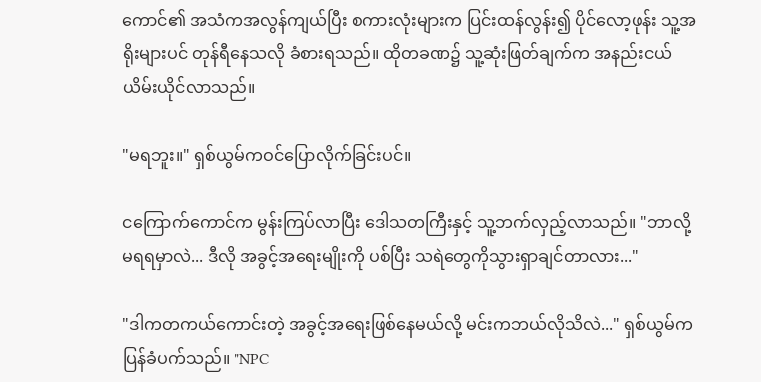ကောင်၏ အသံကအလွန်ကျယ်ပြီး စကားလုံးများက ပြင်းထန်လွန်း၍ ပိုင်လော့ဖုန်း သူ့အရိုးများပင် တုန်ရီနေသလို ခံစားရသည်။ ထိုတခဏ၌ သူ့ဆုံးဖြတ်ချက်က အနည်းငယ်ယိမ်းယိုင်လာသည်။

"မရဘူး။" ရှစ်ယွမ်ကဝင်ပြောလိုက်ခြင်းပင်။

ငကြောက်ကောင်က မွန်းကြပ်လာပြီး ဒေါသတကြီးနှင့် သူ့ဘက်လှည့်လာသည်။ "ဘာလို့မရရမှာလဲ... ဒီလို အခွင့်အရေးမျိုးကို ပစ်ပြီး သရဲတွေကိုသွားရှာချင်တာလား..."

"ဒါကတကယ်ကောင်းတဲ့ အခွင့်အရေးဖြစ်နေမယ်လို့ မင်းကဘယ်လိုသိလဲ..." ရှစ်ယွမ်ကပြန်ခံပက်သည်။ "NPC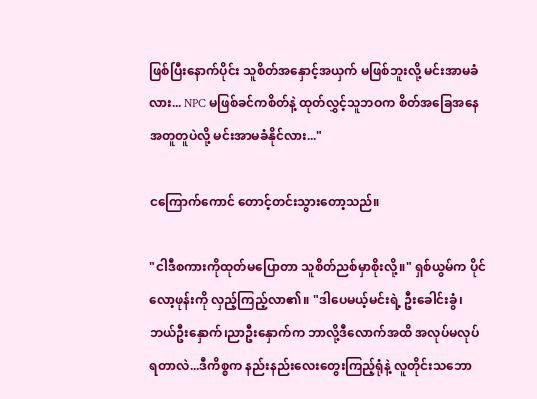ဖြစ်ပြီးနောက်ပိုင်း သူစိတ်အနှောင့်အယှက် မဖြစ်ဘူးလို့ မင်းအာမခံလား... NPC မဖြစ်ခင်ကစိတ်နဲ့ ထုတ်လွှင့်သူဘဝက စိတ်အခြေအနေ အတူတူပဲလို့ မင်းအာမခံနိုင်လား..."

ငကြောက်ကောင် တောင့်တင်းသွားတော့သည်။

"ငါဒီစကားကိုထုတ်မပြောတာ သူစိတ်ညစ်မှာစိုးလို့။" ရှစ်ယွမ်က ပိုင်လော့ဖုန်းကို လှည့်ကြည့်လာ၏။ "ဒါပေမယ့်မင်းရဲ့ ဦးခေါင်းခွံ၊ဘယ်ဦးနှောက်၊ညာဦးနှောက်က ဘာလို့ဒီလောက်အထိ အလုပ်မလုပ်ရတာလဲ...ဒီကိစ္စက နည်းနည်းလေးတွေးကြည့်ရုံနဲ့ လူတိုင်းသဘော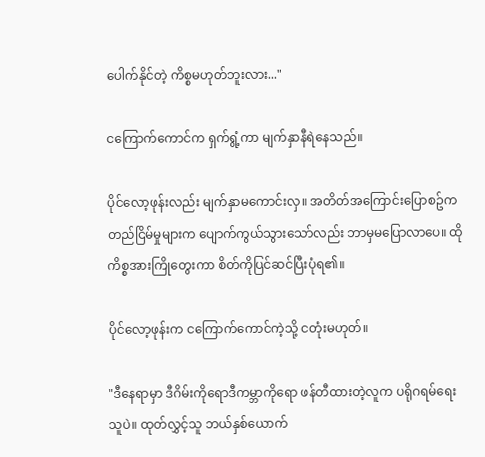ပေါက်နိုင်တဲ့ ကိစ္စမဟုတ်ဘူးလား..."

ငကြောက်ကောင်က ရှက်ရွံ့ကာ မျက်နှာနီရဲနေသည်။

ပိုင်လော့ဖုန်းလည်း မျက်နှာမကောင်းလှ။ အတိတ်အကြောင်းပြောစဥ်က တည်ငြိမ်မှုများက ပျောက်ကွယ်သွားသော်လည်း ဘာမှမပြောလာပေ။ ထိုကိစ္စအားကြိုတွေးကာ စိတ်ကိုပြင်ဆင်ပြီးပုံရ၏။

ပိုင်လော့ဖုန်းက ငကြောက်ကောင်ကဲ့သို့ ငတုံးမဟုတ်။

"ဒီနေရာမှာ ဒီဂိမ်းကိုရောဒီကမ္ဘာကိုရော ဖန်တီထားတဲ့လူက ပရိုဂရမ်ရေးသူပဲ။ ထုတ်လွှင့်သူ ဘယ်နှစ်ယောက်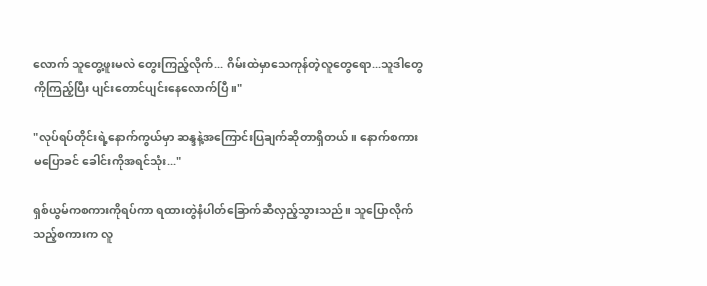လောက် သူတွေ့ဖူးမလဲ တွေးကြည့်လိုက်... ဂိမ်းထဲမှာသေကုန်တဲ့လူတွေရော...သူဒါတွေကိုကြည့်ပြီး ပျင်းတောင်ပျင်းနေလောက်ပြီ။"

"လုပ်ရပ်တိုင်းရဲ့နောက်ကွယ်မှာ ဆန္ဒနဲ့အကြောင်းပြချက်ဆိုတာရှိတယ်။ နောက်စကားမပြောခင် ခေါင်းကိုအရင်သုံး..."

ရှစ်ယွမ်ကစကားကိုရပ်ကာ ရထားတွဲနံပါတ်ခြောက်ဆီလှည့်သွားသည်။ သူပြောလိုက်သည့်စကားက လူ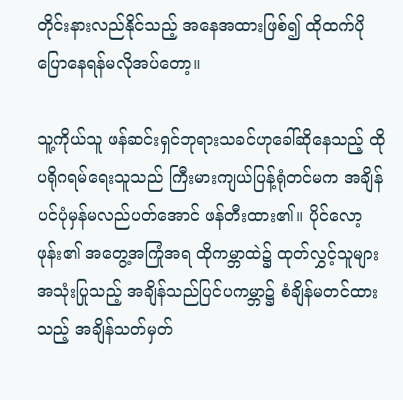တိုင်းနားလည်နိုင်သည့် အနေအထားဖြစ်၍ ထိုထက်ပိုပြောနေရန်မလိုအပ်တော့။

သူ့ကိုယ်သူ ဖန်ဆင်းရှင်ဘုရားသခင်ဟုခေါ်ဆိုနေသည့် ထိုပရိုဂရမ်ရေးသူသည် ကြီးမားကျယ်ပြန့်ရုံတင်မက အချိန်ပင်ပုံမှန်မလည်ပတ်အောင် ဖန်တီးထား၏။ ပိုင်လော့ဖုန်း၏ အတွေ့အကြုံအရ ထိုကမ္ဘာထဲ၌ ထုတ်လွှင့်သူများအသုံးပြုသည့် အချိန်သည်ပြင်ပကမ္ဘာ၌ စံချိန်မတင်ထားသည့် အချိန်သတ်မှတ်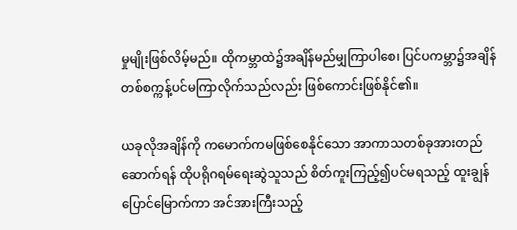မှုမျိုးဖြစ်လိမ့်မည်။ ထိုကမ္ဘာထဲ၌အချိန်မည်မျှကြာပါစေ၊ ပြင်ပကမ္ဘာ၌အချိန် တစ်စက္ကန့်ပင်မကြာလိုက်သည်လည်း ဖြစ်ကောင်းဖြစ်နိုင်၏။

ယခုလိုအချိန်ကို ကမောက်ကမဖြစ်စေနိုင်သော အာကာသတစ်ခုအားတည်ဆောက်ရန် ထိုပရိုဂရမ်ရေးဆွဲသူသည် စိတ်ကူးကြည့်၍ပင်မရသည့် ထူးချွန်ပြောင်မြောက်ကာ အင်အားကြီးသည့်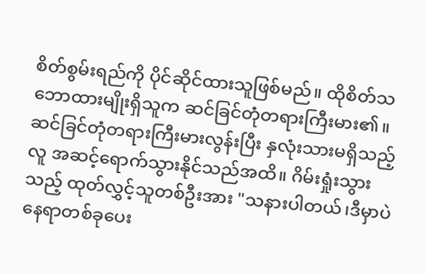စိတ်စွမ်းရည်ကို ပိုင်ဆိုင်ထားသူဖြစ်မည်။ ထိုစိတ်သဘောထားမျိုးရှိသူက ဆင်ခြင်တုံတရားကြီးမား၏။ ဆင်ခြင်တုံတရားကြီးမားလွန်းပြီး နှလုံးသားမရှိသည့်လူ အဆင့်ရောက်သွားနိုင်သည်အထိ။ ဂိမ်းရှုံးသွားသည့် ထုတ်လွှင့်သူတစ်ဦးအား "သနားပါတယ်၊ဒီမှာပဲ နေရာတစ်ခုပေး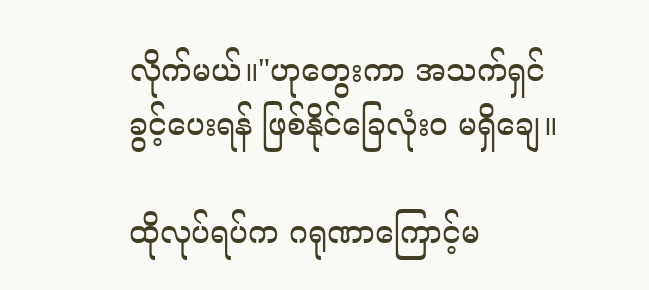လိုက်မယ်။"ဟုတွေးကာ အသက်ရှင်ခွင့်ပေးရန် ဖြစ်နိုင်ခြေလုံးဝ မရှိချေ။

ထိုလုပ်ရပ်က ဂရုဏာကြောင့်မ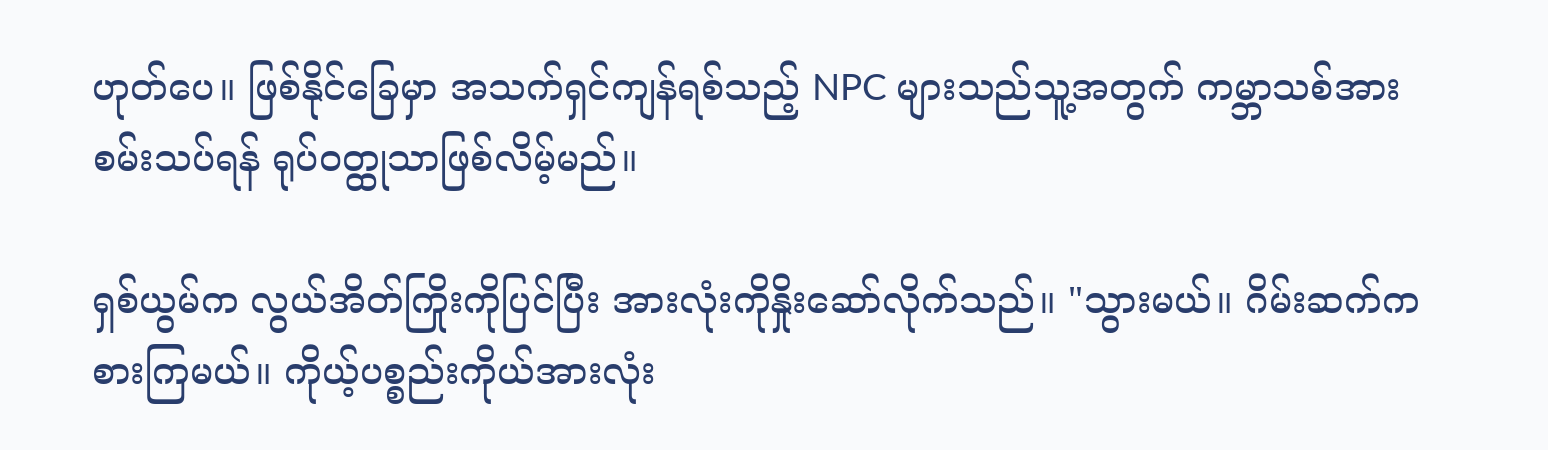ဟုတ်ပေ။ ဖြစ်နိုင်ခြေမှာ အသက်ရှင်ကျန်ရစ်သည့် NPC များသည်သူ့အတွက် ကမ္ဘာသစ်အားစမ်းသပ်ရန် ရုပ်ဝတ္ထုသာဖြစ်လိမ့်မည်။

ရှစ်ယွမ်က လွယ်အိတ်ကြိုးကိုပြင်ပြီး အားလုံးကိုနှိုးဆော်လိုက်သည်။ "သွားမယ်။ ဂိမ်းဆက်ကစားကြမယ်။ ကိုယ့်ပစ္စည်းကိုယ်အားလုံး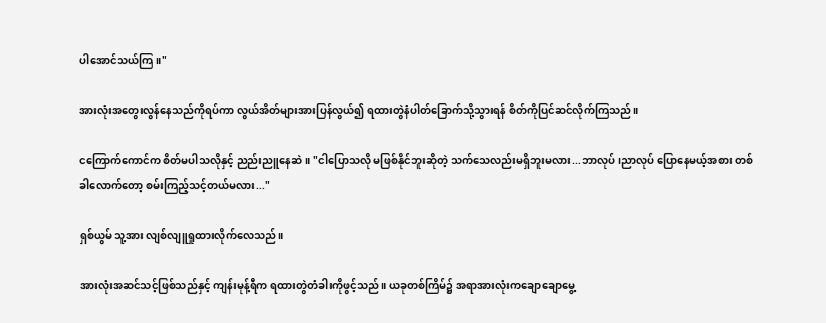ပါအောင်သယ်ကြ။"

အားလုံးအတွေးလွန်နေသည်ကိုရပ်ကာ လွယ်အိတ်များအားပြန်လွယ်၍ ရထားတွဲနံပါတ်ခြောက်သို့သွားရန် စိတ်ကိုပြင်ဆင်လိုက်ကြသည်။

ငကြောက်ကောင်က စိတ်မပါသလိုနှင့် ညည်းညူနေဆဲ။ "ငါပြောသလို မဖြစ်နိုင်ဘူးဆိုတဲ့ သက်သေလည်းမရှိဘူးမလား...ဘာလုပ်၊ညာလုပ် ပြောနေမယ့်အစား တစ်ခါလောက်တော့ စမ်းကြည့်သင့်တယ်မလား..."

ရှစ်ယွမ် သူ့အား လျစ်လျူရှုထားလိုက်လေသည်။

အားလုံးအဆင်သင့်ဖြစ်သည်နှင့် ကျန်းမုန့်ရီက ရထားတွဲတံခါးကိုဖွင့်သည်။ ယခုတစ်ကြိမ်၌ အရာအားလုံးကချောချောမွေ့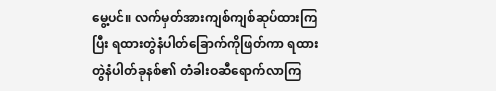မွေ့ပင်။ လက်မှတ်အားကျစ်ကျစ်ဆုပ်ထားကြပြီး ရထားတွဲနံပါတ်ခြောက်ကိုဖြတ်ကာ ရထားတွဲနံပါတ်ခုနစ်၏ တံခါးဝဆီရောက်လာကြ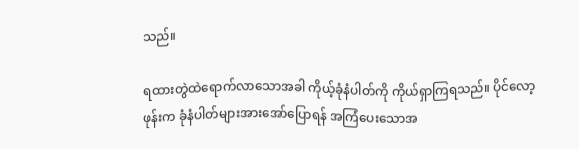သည်။

ရထားတွဲထဲရောက်လာသောအခါ ကိုယ့်ခုံနံပါတ်ကို ကိုယ်ရှာကြရသည်။ ပိုင်လော့ဖုန်းက ခုံနံပါတ်များအားအော်ပြောရန် အကြံပေးသောအ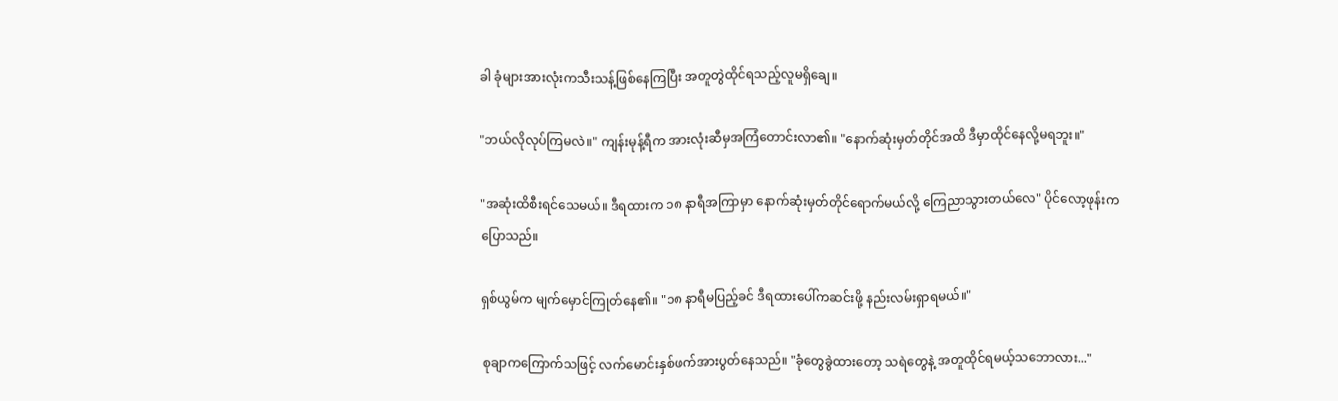ခါ ခုံများအားလုံးကသီးသန့်ဖြစ်နေကြပြီး အတူတွဲထိုင်ရသည့်လူမရှိချေ။

"ဘယ်လိုလုပ်ကြမလဲ။" ကျန်းမုန့်ရီက အားလုံးဆီမှအကြံတောင်းလာ၏။ "နောက်ဆုံးမှတ်တိုင်အထိ ဒီမှာထိုင်နေလို့မရဘူး။"

"အဆုံးထိစီးရင်သေမယ်။ ဒီရထားက ၁၈ နာရီအကြာမှာ နောက်ဆုံးမှတ်တိုင်ရောက်မယ်လို့ ကြေညာသွားတယ်လေ" ပိုင်လော့ဖုန်းကပြောသည်။

ရှစ်ယွမ်က မျက်မှောင်ကြုတ်နေ၏။ "၁၈ နာရီမပြည့်ခင် ဒီရထားပေါ်ကဆင်းဖို့ နည်းလမ်းရှာရမယ်။"

စုချာကကြောက်သဖြင့် လက်မောင်းနှစ်ဖက်အားပွတ်နေသည်။ "ခုံတွေခွဲထားတော့ သရဲတွေနဲ့ အတူထိုင်ရမယ့်သဘောလား..."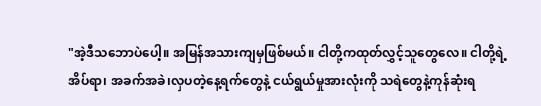"အဲ့ဒီသဘောပဲပေါ့။ အမြန်အသားကျမှဖြစ်မယ်။ ငါတို့ကထုတ်လွှင့်သူတွေလေ။ ငါတို့ရဲ့အိပ်ရာ၊ အခက်အခဲ၊လှပတဲ့နေ့ရက်တွေနဲ့ ငယ်ရွယ်မှုအားလုံးကို သရဲတွေနဲ့ကုန်ဆုံးရ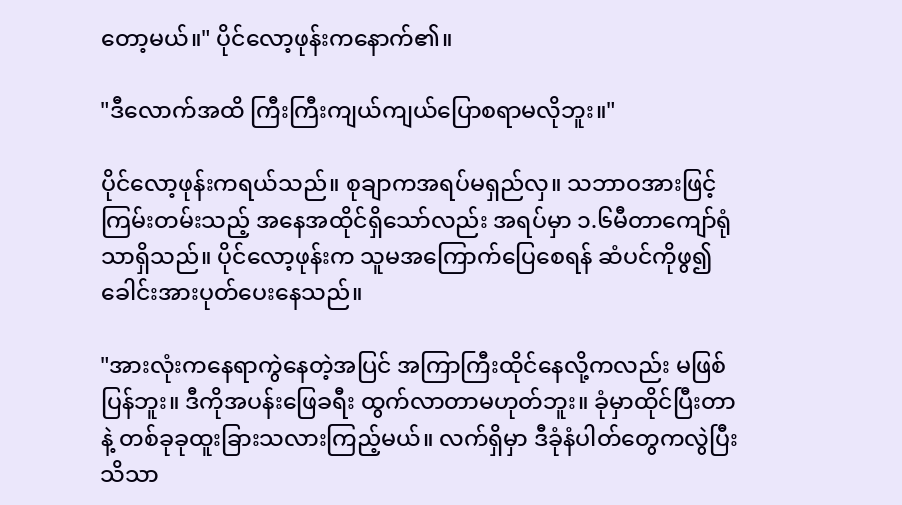တော့မယ်။" ပိုင်လော့ဖုန်းကနောက်၏။

"ဒီလောက်အထိ ကြီးကြီးကျယ်ကျယ်ပြောစရာမလိုဘူး။"

ပိုင်လော့ဖုန်းကရယ်သည်။ စုချာကအရပ်မရှည်လှ။ သဘာဝအားဖြင့် ကြမ်းတမ်းသည့် အနေအထိုင်ရှိသော်လည်း အရပ်မှာ ၁.၆မီတာကျော်ရုံသာရှိသည်။ ပိုင်လော့ဖုန်းက သူမအကြောက်ပြေစေရန် ဆံပင်ကိုဖွ၍ခေါင်းအားပုတ်ပေးနေသည်။

"အားလုံးကနေရာကွဲနေတဲ့အပြင် အကြာကြီးထိုင်နေလို့ကလည်း မဖြစ်ပြန်ဘူး။ ဒီကိုအပန်းဖြေခရီး ထွက်လာတာမဟုတ်ဘူး။ ခုံမှာထိုင်ပြီးတာနဲ့ တစ်ခုခုထူးခြားသလားကြည့်မယ်။ လက်ရှိမှာ ဒီခုံနံပါတ်တွေကလွဲပြီး သိသာ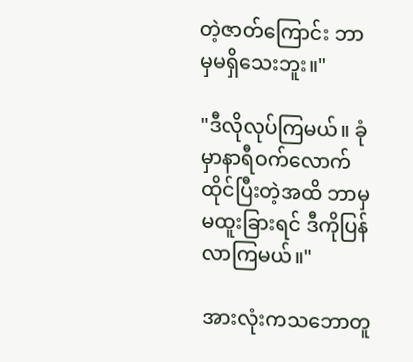တဲ့ဇာတ်ကြောင်း ဘာမှမရှိသေးဘူး။"

"ဒီလိုလုပ်ကြမယ်။ ခုံမှာနာရီဝက်လောက် ထိုင်ပြီးတဲ့အထိ ဘာမှမထူးခြားရင် ဒီကိုပြန်လာကြမယ်။"

အားလုံးကသဘောတူ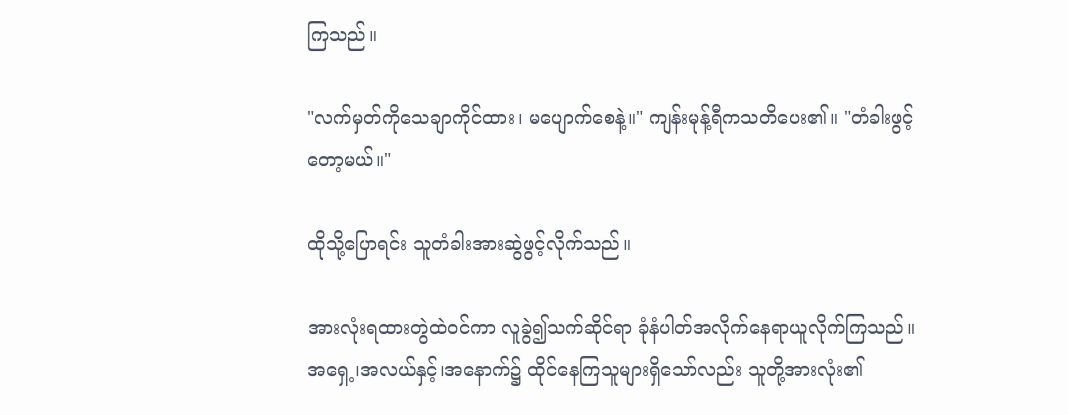ကြသည်။

"လက်မှတ်ကိုသေချာကိုင်ထား၊ မပျောက်စေနဲ့။" ကျန်းမုန့်ရီကသတိပေး၏။ "တံခါးဖွင့်တော့မယ်။"

ထိုသို့ပြောရင်း သူတံခါးအားဆွဲဖွင့်လိုက်သည်။

အားလုံးရထားတွဲထဲဝင်ကာ လူခွဲ၍သက်ဆိုင်ရာ ခုံနံပါတ်အလိုက်နေရာယူလိုက်ကြသည်။ အရှေ့၊အလယ်နှင့်၊အနောက်၌ ထိုင်နေကြသူများရှိသော်လည်း သူတို့အားလုံး၏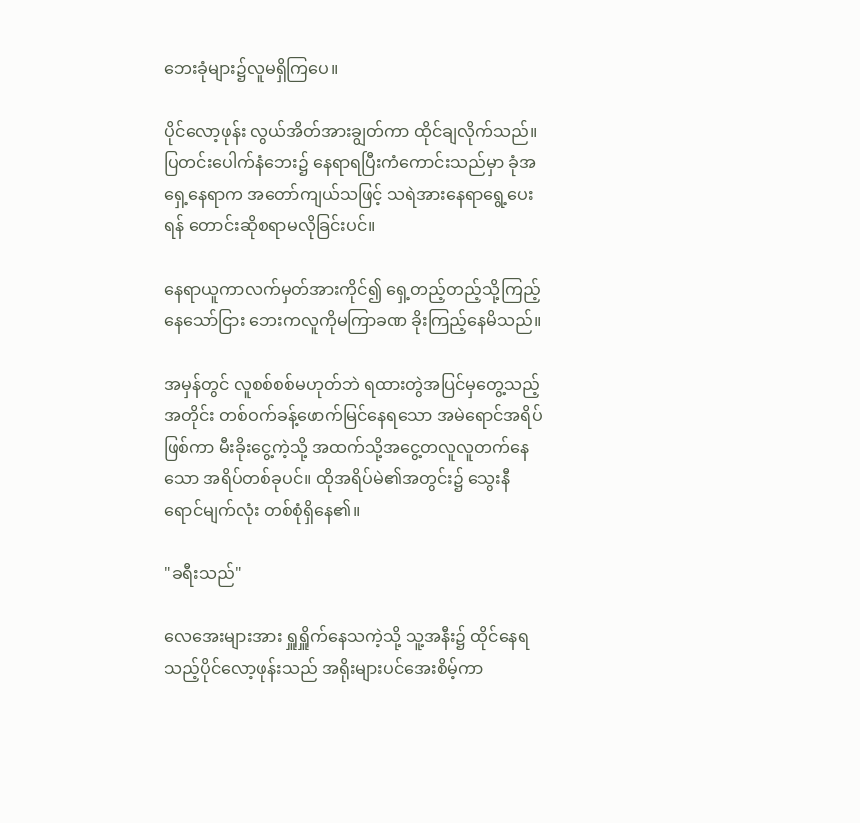ဘေးခုံများ၌လူမရှိကြပေ။

ပိုင်လော့ဖုန်း လွယ်အိတ်အားချွတ်ကာ ထိုင်ချလိုက်သည်။ ပြတင်းပေါက်နံဘေး၌ နေရာရပြီးကံကောင်းသည်မှာ ခုံအရှေ့နေရာက အတော်ကျယ်သဖြင့် သရဲအားနေရာရွေ့ပေးရန် တောင်းဆိုစရာမလိုခြင်းပင်။

နေရာယူကာလက်မှတ်အားကိုင်၍ ရှေ့တည့်တည့်သို့ကြည့်နေသော်ငြား ဘေးကလူကိုမကြာခဏ ခိုးကြည့်နေမိသည်။

အမှန်တွင် လူစစ်စစ်မဟုတ်ဘဲ ရထားတွဲအပြင်မှတွေ့သည့်အတိုင်း တစ်ဝက်ခန့်ဖောက်မြင်နေရသော အမဲရောင်အရိပ်ဖြစ်ကာ မီးခိုးငွေ့ကဲ့သို့ အထက်သို့အငွေ့တလူလူတက်နေသော အရိပ်တစ်ခုပင်။ ထိုအရိပ်မဲ၏အတွင်း၌ သွေးနီရောင်မျက်လုံး တစ်စုံရှိနေ၏။

"ခရီးသည်"

လေအေးများအား ရှူရှိူက်နေသကဲ့သို့ သူ့အနီး၌ ထိုင်နေရသည့်ပိုင်လော့ဖုန်းသည် အရိုးများပင်အေးစိမ့်ကာ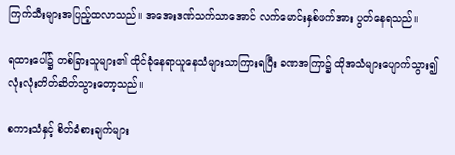ကြက်သီးများအပြည့်ထလာသည်။ အအေးဒဏ်သက်သာအောင် လက်မောင်းနှစ်ဖက်အား ပွတ်နေရသည်။

ရထားပေါ်၌ တစ်ခြားသူများ၏ ထိုင်ခုံနေရာယူနေသံများသာကြားရပြီး ခဏအကြာ၌ ထိုအသံများပျောက်သွား၍ လုံးလုံးတိတ်ဆိတ်သွားတော့သည်။

စကားသံနှင့် စိတ်ခံစားချက်များ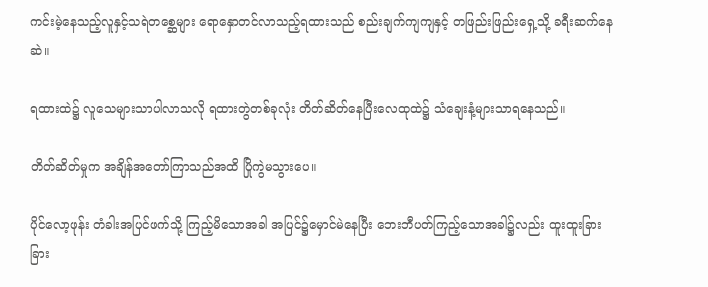ကင်းမဲ့နေသည့်လူနှင့်သရဲတစ္ဆေများ ရောနှောတင်လာသည့်ရထားသည် စည်းချက်ကျကျနှင့် တဖြည်းဖြည်းရှေ့သို့ ခရီးဆက်နေဆဲ။

ရထားထဲ၌ လူသေများသာပါလာသလို ရထားတွဲတစ်ခုလုံး တိတ်ဆိတ်နေပြီးလေထုထဲ၌ သံချေးနံ့များသာရနေသည်။

တိတ်ဆိတ်မှုက အချိန်အတော်ကြာသည်အထိ ပြိုကွဲမသွားပေ။

ပိုင်လော့ဖုန်း တံခါးအပြင်ဖက်သို့ ကြည့်မိသောအခါ အပြင်၌မှောင်မဲနေပြီး ဘေးဘီပတ်ကြည့်သောအခါ၌လည်း ထူးထူးခြားခြား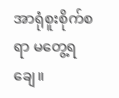အာရုံစူးစိုက်စရာ မတွေ့ရချေ။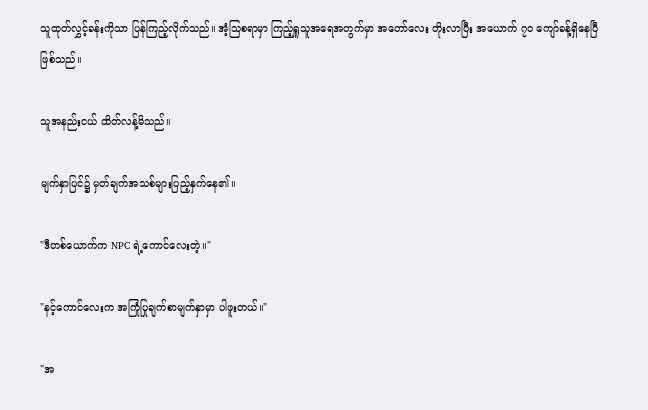သူထုတ်လွှင့်ခန်းကိုသာ ပြန်ကြည့်လိုက်သည်။ အံ့သြစရာမှာ ကြည့်ရှူသူအရေအတွက်မှာ အတော်လေး တိုးလာပြီး အယောက် ၇၀ ကျော်ခန့်ရှိနေပြီဖြစ်သည်။

သူအနည်းငယ် ထိတ်လန့်မိသည်။

မျက်နှာပြင်၌ မှတ်ချက်အသစ်များပြည့်နှက်နေ၏။

"ဒီတစ်ယောက်က NPC ရဲ့ကောင်လေးတဲ့။"

"နင့်ကောင်လေးက အကြုံပြုချက်စာမျက်နှာမှာ ပါဖူးတယ်။"

"အ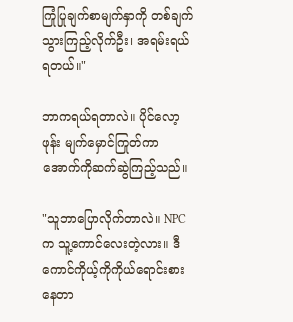ကြုံပြုချက်စာမျက်နှာကို တစ်ချက်သွားကြည့်လိုက်ဦး၊ အရမ်းရယ်ရတယ်။"

ဘာကရယ်ရတာလဲ။ ပိုင်လော့ဖုန်း မျက်မှောင်ကြုတ်ကာ အောက်ကိုဆက်ဆွဲကြည့်သည်။

"သူဘာပြောလိုက်တာလဲ။ NPC က သူ့ကောင်လေးတဲ့လား။ ဒီကောင်ကိုယ့်ကိုကိုယ်ရောင်းစားနေတာ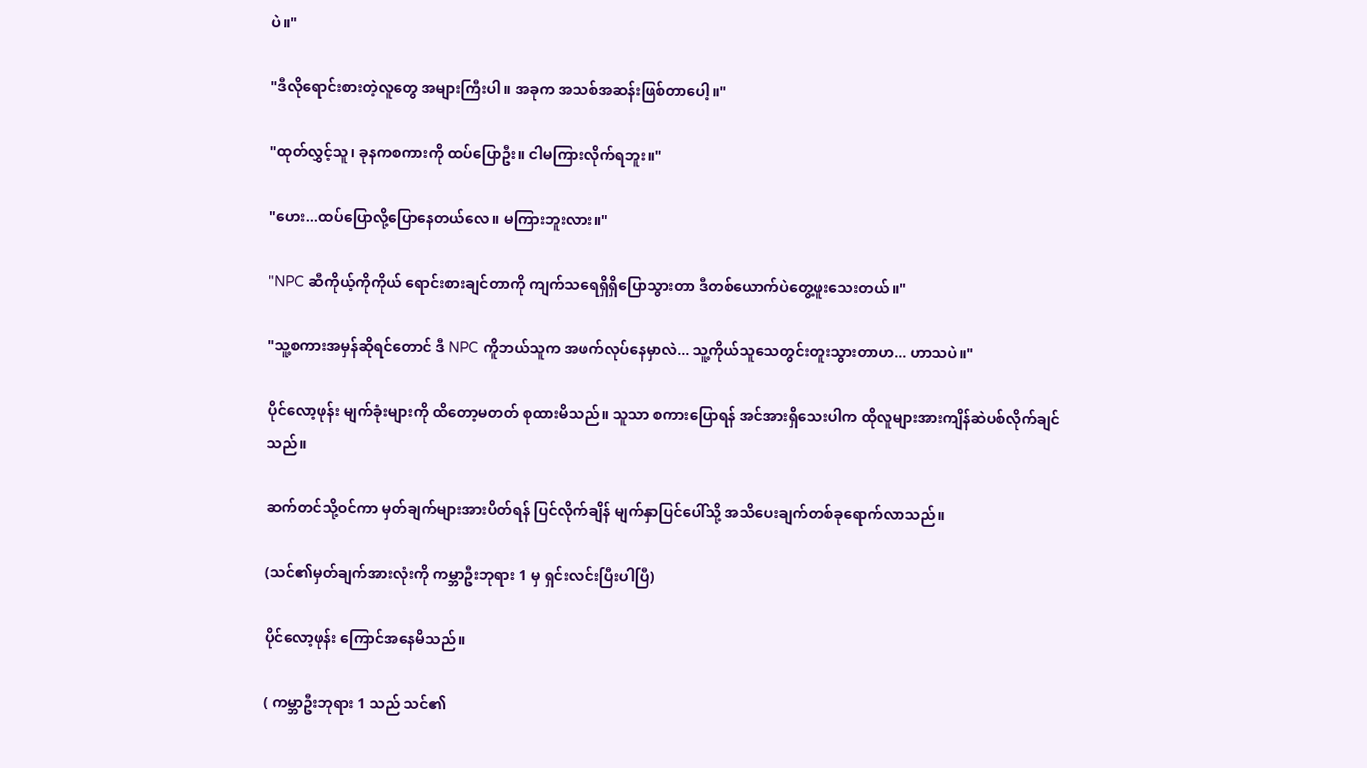ပဲ။"

"ဒီလိုရောင်းစားတဲ့လူတွေ အများကြီးပါ။ အခုက အသစ်အဆန်းဖြစ်တာပေါ့။"

"ထုတ်လွှင့်သူ၊ ခုနကစကားကို ထပ်ပြောဦး။ ငါမကြားလိုက်ရဘူး။"

"ဟေး...ထပ်ပြောလို့ပြောနေတယ်လေ။ မကြားဘူးလား။"

"NPC ဆီကိုယ့်ကိုကိုယ် ရောင်းစားချင်တာကို ကျက်သရေရှိရှိပြောသွားတာ ဒီတစ်ယောက်ပဲတွေ့ဖူးသေးတယ်။"

"သူ့စကားအမှန်ဆိုရင်တောင် ဒီ NPC ကိူဘယ်သူက အဖက်လုပ်နေမှာလဲ... သူ့ကိုယ်သူသေတွင်းတူးသွားတာဟ... ဟာသပဲ။"

ပိုင်လော့ဖုန်း မျက်ခုံးများကို ထိတော့မတတ် စုထားမိသည်။ သူသာ စကားပြောရန် အင်အားရှိသေးပါက ထိုလူများအားကျိန်ဆဲပစ်လိုက်ချင်သည်။

ဆက်တင်သို့ဝင်ကာ မှတ်ချက်များအားပိတ်ရန် ပြင်လိုက်ချိန် မျက်နှာပြင်ပေါ်သို့ အသိပေးချက်တစ်ခုရောက်လာသည်။

(သင်၏မှတ်ချက်အားလုံးကို ကမ္ဘာဦးဘုရား 1 မှ ရှင်းလင်းပြီးပါပြီ)

ပိုင်လော့ဖုန်း ကြောင်အနေမိသည်။

( ကမ္ဘာဦးဘုရား 1 သည် သင်၏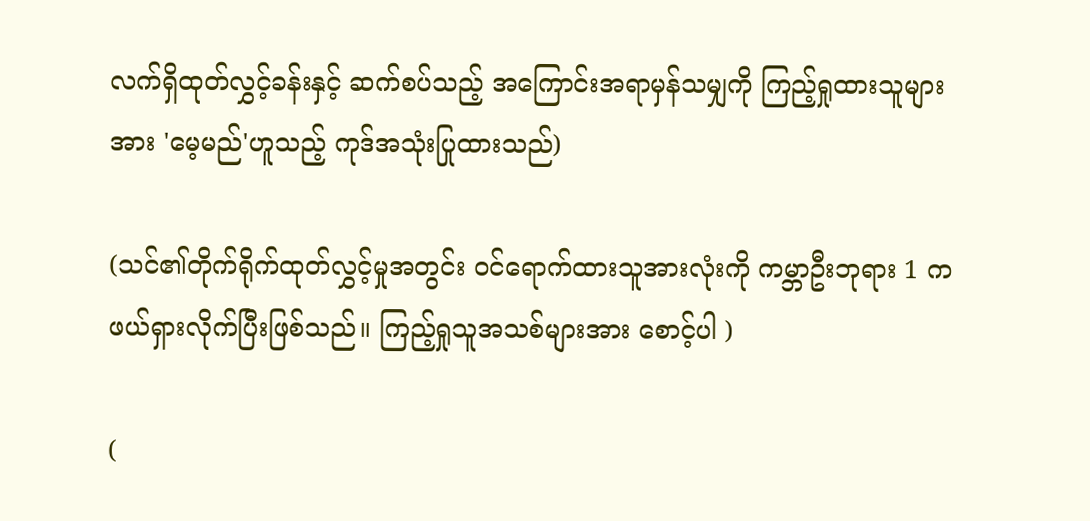လက်ရှိထုတ်လွှင့်ခန်းနှင့် ဆက်စပ်သည့် အကြောင်းအရာမှန်သမျှကို ကြည့်ရှုထားသူများအား 'မေ့မည်'ဟူသည့် ကုဒ်အသုံးပြုထားသည်)

(သင်၏တိုက်ရိုက်ထုတ်လွှင့်မှုအတွင်း ဝင်ရောက်ထားသူအားလုံးကို ကမ္ဘာဦးဘုရား 1 က ဖယ်ရှားလိုက်ပြီးဖြစ်သည်။ ကြည့်ရှုသူအသစ်များအား စောင့်ပါ )

(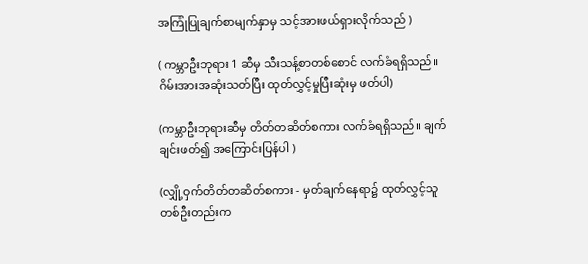အကြုံပြုချက်စာမျက်နှာမှ သင့်အားဖယ်ရှားလိုက်သည် )

( ကမ္ဘာဦးဘုရား 1 ဆီမှ သီးသန့်စာတစ်စောင် လက်ခံရရှိသည်။ ဂိမ်းအားအဆုံးသတ်ပြီး ထုတ်လွှင့်မှုပြီးဆုံးမှ ဖတ်ပါ)

(ကမ္ဘာဦးဘုရားဆီမှ တိတ်တဆိတ်စကား လက်ခံရရှိသည်။ ချက်ချင်းဖတ်၍ အကြောင်းပြန်ပါ )

(လျှို့ဝှက်တိတ်တဆိတ်စကား - မှတ်ချက်နေရာ၌ ထုတ်လွှင့်သူတစ်ဦးတည်းက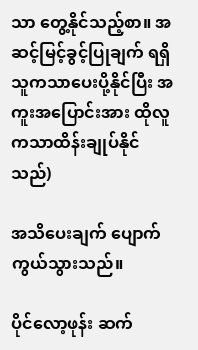သာ တွေ့နိုင်သည့်စာ။ အဆင့်မြင့်ခွင့်ပြုချက် ရရှိသူကသာပေးပို့နိုင်ပြီး အကူးအပြောင်းအား ထိုလူကသာထိန်းချုပ်နိုင်သည်)

အသိပေးချက် ပျောက်ကွယ်သွားသည်။

ပိုင်လော့ဖုန်း ဆက်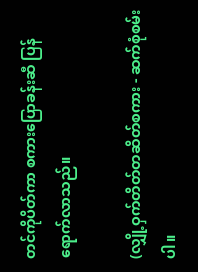တင်ကိုပိတ်ကာ စကားပြောခန်းဆီ ပြန်ရောက်လာသည်။

(လျှို့ဝှက်တိတ်တဆိတ်စကား - ဆက်စုံစမ်းပါ။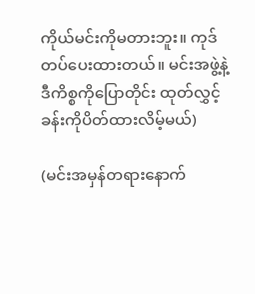ကိုယ်မင်းကိုမတားဘူး။ ကုဒ်တပ်ပေးထားတယ်။ မင်းအဖွဲ့နဲ့ဒီကိစ္စကိုပြောတိုင်း ထုတ်လွှင့်ခန်းကိုပိတ်ထားလိမ့်မယ်)

(မင်းအမှန်တရားနောက်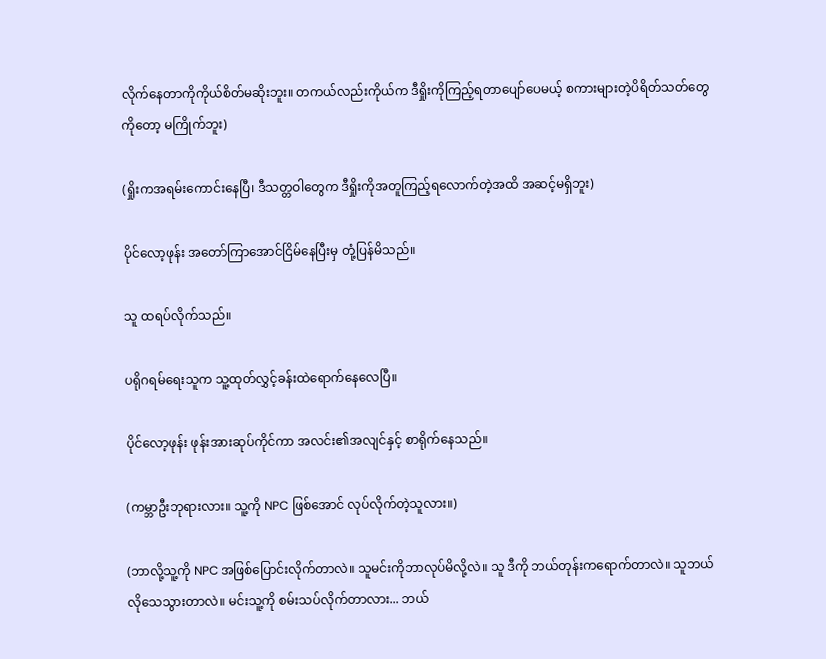လိုက်နေတာကိုကိုယ်စိတ်မဆိုးဘူး။ တကယ်လည်းကိုယ်က ဒီရှိုးကိုကြည့်ရတာပျော်ပေမယ့် စကားများတဲ့ပိရိတ်သတ်တွေကိုတော့ မကြိုက်ဘူး)

(ရှိုးကအရမ်းကောင်းနေပြီ၊ ဒီသတ္တဝါတွေက ဒီရှိုးကိုအတူကြည့်ရလောက်တဲ့အထိ အဆင့်မရှိဘူး)

ပိုင်လော့ဖုန်း အတော်ကြာအောင်ငြိမ်နေပြီးမှ တုံ့ပြန်မိသည်။

သူ ထရပ်လိုက်သည်။

ပရိုဂရမ်ရေးသူက သူ့ထုတ်လွှင့်ခန်းထဲရောက်နေလေပြီ။

ပိုင်လော့ဖုန်း ဖုန်းအားဆုပ်ကိုင်ကာ အလင်း၏အလျင်နှင့် စာရိုက်နေသည်။

(ကမ္ဘာဦးဘုရားလား။ သူ့ကို NPC ဖြစ်အောင် လုပ်လိုက်တဲ့သူလား။)

(ဘာလို့သူ့ကို NPC အဖြစ်ပြောင်းလိုက်တာလဲ။ သူမင်းကိုဘာလုပ်မိလို့လဲ။ သူ ဒီကို ဘယ်တုန်းကရောက်တာလဲ။ သူဘယ်လိုသေသွားတာလဲ။ မင်းသူ့ကို စမ်းသပ်လိုက်တာလား... ဘယ်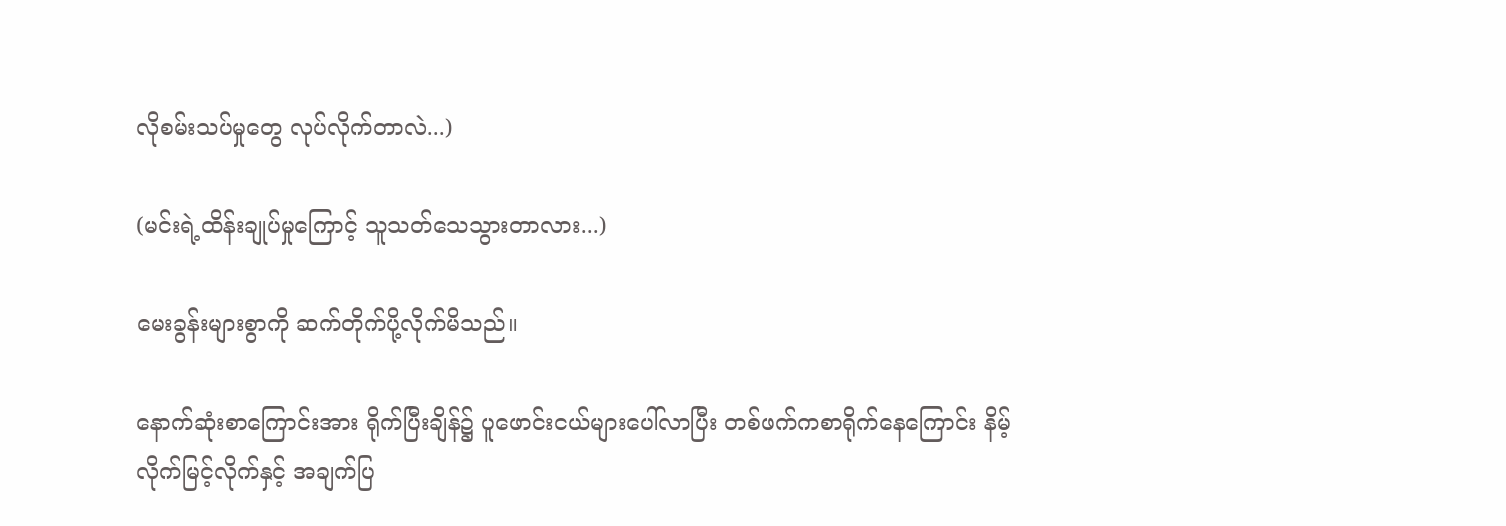လိုစမ်းသပ်မှုတွေ လုပ်လိုက်တာလဲ...)

(မင်းရဲ့ထိန်းချုပ်မှုကြောင့် သူသတ်သေသွားတာလား...)

မေးခွန်းများစွာကို ဆက်တိုက်ပို့လိုက်မိသည်။

နောက်ဆုံးစာကြောင်းအား ရိုက်ပြီးချိန်၌ ပူဖောင်းငယ်များပေါ်လာပြီး တစ်ဖက်ကစာရိုက်နေကြောင်း နိမ့်လိုက်မြင့်လိုက်နှင့် အချက်ပြ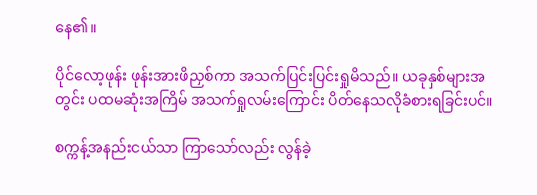နေ၏။

ပိုင်လော့ဖုန်း ဖုန်းအားဖိညှစ်ကာ အသက်ပြင်းပြင်းရှုမိသည်။ ယခုနှစ်များအတွင်း ပထမဆုံးအကြိမ် အသက်ရှုလမ်းကြောင်း ပိတ်နေသလိုခံစားရခြင်းပင်။

စက္ကန့်အနည်းငယ်သာ ကြာသော်လည်း လွန်ခဲ့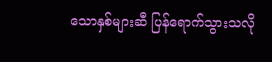သောနှစ်များဆီ ပြန်ရောက်သွားသလို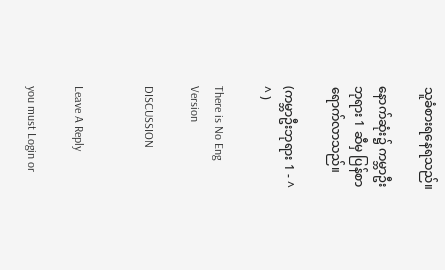သူခံစားရနေရသည်။

နောက်ဆုံး၌ ကမ္ဘာဦးဘုရား 1 ဆီမှ ပြန်စာရောက်လာသည်။

(ကမ္ဘာဦးဘုရား 1 - ^ ^ )

There is No Eng Version

DISCUSSION


Leave A Reply

you must Login or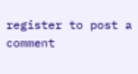register to post a comment